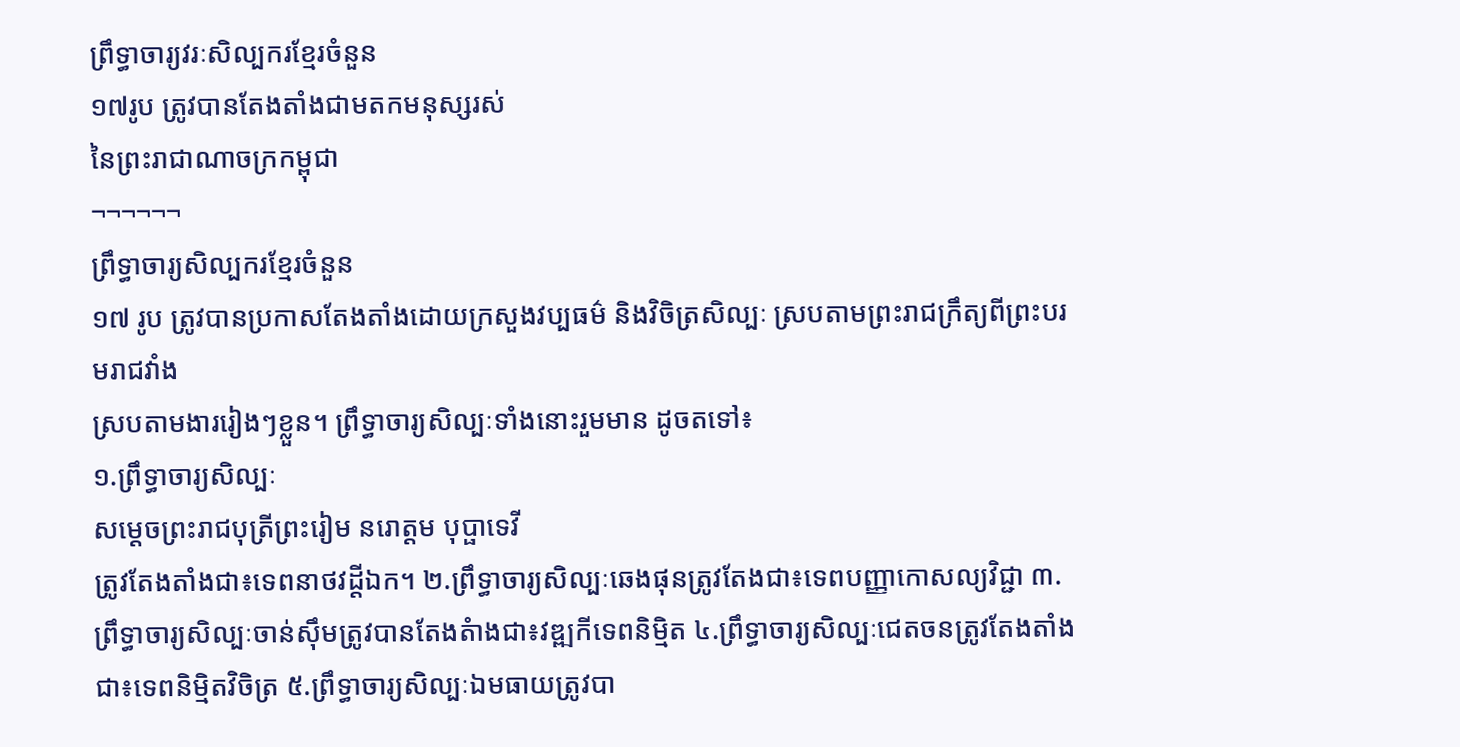ព្រឹទ្ធាចារ្យវរៈសិល្បករខ្មែរចំនួន
១៧រូប ត្រូវបានតែងតាំងជាមតកមនុស្សរស់
នៃព្រះរាជាណាចក្រកម្ពុជា
¬¬¬¬¬¬
ព្រឹទ្ធាចារ្យសិល្បករខ្មែរចំនួន
១៧ រូប ត្រូវបានប្រកាសតែងតាំងដោយក្រសួងវប្បធម៌ និងវិចិត្រសិល្បៈ ស្របតាមព្រះរាជក្រឹត្យពីព្រះបរមរាជវាំង
ស្របតាមងាររៀងៗខ្លួន។ ព្រឹទ្ធាចារ្យសិល្បៈទាំងនោះរួមមាន ដូចតទៅ៖
១.ព្រឹទ្ធាចារ្យសិល្បៈ
សម្ដេចព្រះរាជបុត្រីព្រះរៀម នរោត្តម បុប្ផាទេវី
ត្រូវតែងតាំងជា៖ទេពនាថវដ្តីឯក។ ២.ព្រឹទ្ធាចារ្យសិល្បៈឆេងផុនត្រូវតែងជា៖ទេពបញ្ញាកោសល្យវិជ្ជា ៣.ព្រឹទ្ធាចារ្យសិល្បៈចាន់ស៊ឹមត្រូវបានតែងតំាងជា៖វឌ្ឍកីទេពនិម្មិត ៤.ព្រឹទ្ធាចារ្យសិល្បៈជេតចនត្រូវតែងតាំងជា៖ទេពនិម្មិតវិចិត្រ ៥.ព្រឹទ្ធាចារ្យសិល្បៈឯមធាយត្រូវបា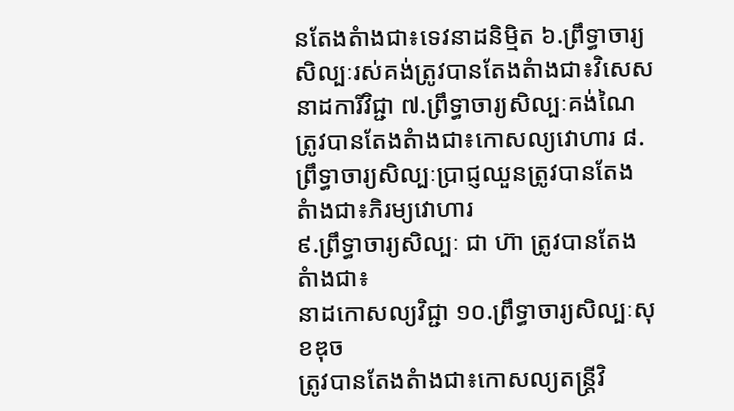នតែងតំាងជា៖ទេវនាដនិម្មិត ៦.ព្រឹទ្ធាចារ្យសិល្បៈរស់គង់ត្រូវបានតែងតំាងជា៖វិសេសនាដការីវិជ្ជា ៧.ព្រឹទ្ធាចារ្យសិល្បៈគង់ណៃត្រូវបានតែងតំាងជា៖កោសល្យវោហារ ៨.ព្រឹទ្ធាចារ្យសិល្បៈប្រាជ្ញឈួនត្រូវបានតែងតំាងជា៖ភិរម្យវោហារ
៩.ព្រឹទ្ធាចារ្យសិល្បៈ ជា ហ៊ា ត្រូវបានតែងតំាងជា៖
នាដកោសល្យវិជ្ជា ១០.ព្រឹទ្ធាចារ្យសិល្បៈសុខឌុច
ត្រូវបានតែងតំាងជា៖កោសល្យតន្ត្រីវិ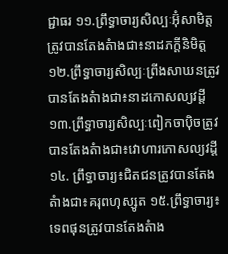ជ្ជាធរ ១១.ព្រឹទ្ធាចារ្យសិល្បៈអ៊ុំសាមិត្តត្រូវបានតែងតំាងជា៖នាដភក្ដីនិមិត្ត
១២.ព្រឹទ្ធាចារ្យសិល្បៈព្រីងសាឃនត្រូវបានតែងតំាងជា៖នាដកោសល្យវដ្តី ១៣.ព្រឹទ្ធាចារ្យសិល្បៈពៀកចាប៉ិចត្រូវបានតែងតំាងជា៖វោហារកោសល្យវដ្តី ១៤. ព្រឹទ្ធាចារ្យ៖ជិតជនត្រូវបានតែងតំាងជា៖គរុពហុស្សូត ១៥.ព្រឹទ្ធាចារ្យ៖ទេពផុនត្រូវបានតែងតំាង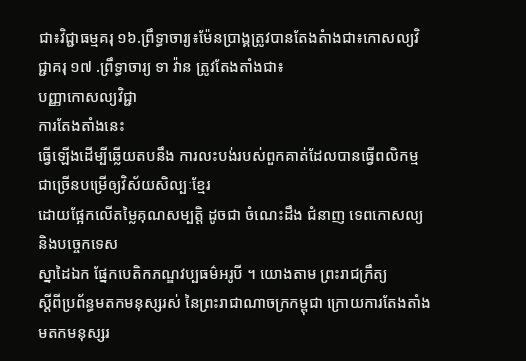ជា៖វិជ្ជាធម្មគរុ ១៦.ព្រឹទ្ធាចារ្យ៖ម៉ែនប្រាង្គត្រូវបានតែងតំាងជា៖កោសល្យវិជ្ជាគរុ ១៧ .ព្រឹទ្ធាចារ្យ ទា វ៉ាន ត្រូវតែងតាំងជា៖
បញ្ញាកោសល្យវិជ្ជា
ការតែងតាំងនេះ
ធ្វើឡើងដើម្បីឆ្លើយតបនឹង ការលះបង់របស់ពួកគាត់ដែលបានធ្វើពលិកម្មជាច្រើនបម្រើឲ្យវិស័យសិល្បៈខ្មែរ
ដោយផ្អែកលើតម្លៃគុណសម្បត្តិ ដូចជា ចំណេះដឹង ជំនាញ ទេពកោសល្យ និងបច្ចេកទេស
ស្នាដៃឯក ផ្នែកបេតិកភណ្ឌវប្បធម៌អរូបី ។ យោងតាម ព្រះរាជក្រឹត្យ
ស្ដីពីប្រព័ន្ធមតកមនុស្សរស់ នៃព្រះរាជាណាចក្រកម្ពុជា ក្រោយការតែងតាំង
មតកមនុស្សរ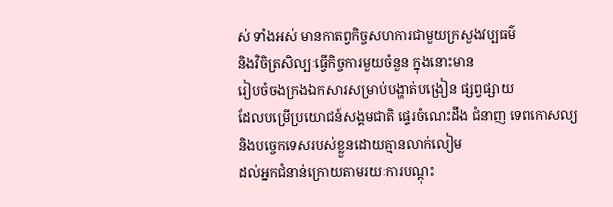ស់ ទាំងអស់ មានកាតព្វកិច្ចសហការជាមួយក្រសួងវប្បធម៌
និងវិចិត្រសិល្បៈធ្វើកិច្ចការមួយចំនួន ក្នុងនោះមាន
រៀបចំចងក្រងឯកសារសម្រាប់បង្ហាត់បង្រៀន ផ្សព្វផ្សាយ
ដែលបម្រើប្រយោជន៍សង្គមជាតិ ផ្ទេរចំណេះដឹង ជំនាញ ទេពកោសល្យ
និងបច្ចេកទេសរបស់ខ្លួនដោយគ្មានលាក់លៀម
ដល់អ្នកជំនាន់ក្រោយតាមរយៈការបណ្ដុះ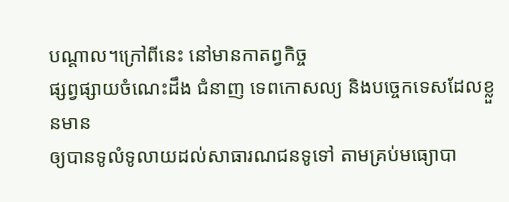បណ្ដាល។ក្រៅពីនេះ នៅមានកាតព្វកិច្ច
ផ្សព្វផ្សាយចំណេះដឹង ជំនាញ ទេពកោសល្យ និងបច្ចេកទេសដែលខ្លួនមាន
ឲ្យបានទូលំទូលាយដល់សាធារណជនទូទៅ តាមគ្រប់មធ្យោបា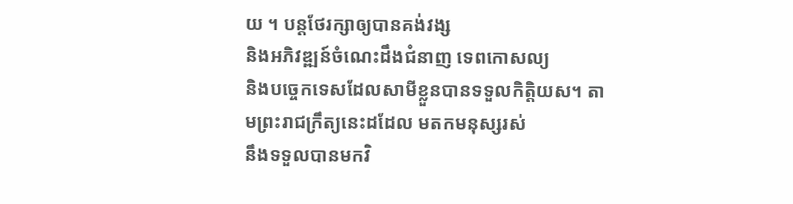យ ។ បន្តថែរក្សាឲ្យបានគង់វង្ស
និងអភិវឌ្ឍន៍ចំណេះដឹងជំនាញ ទេពកោសល្យ
និងបច្ចេកទេសដែលសាមីខ្លួនបានទទួលកិត្តិយស។ តាមព្រះរាជក្រឹត្យនេះដដែល មតកមនុស្សរស់
នឹងទទួលបានមកវិ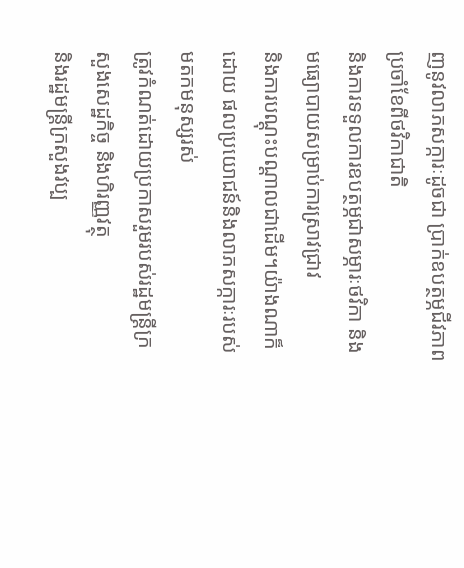ញនូវលាភសក្ការៈដូចជា ប្រាក់ឧបត្ថម្ភជីវភាពប្រចាំខែពីថវិកាជាតិ
និងការទទួលការឧបត្ថម្ភជាសម្ភារៈថវិកា និងមធ្យោបាយសម្រាប់ការស្រាវជ្រាវ
និងការបណ្ដុះបណ្ដាលជាដើម។យ៉ាងណាក៏ដោយ ផលប្រយោជន៍និងលាភសក្ការៈរបស់មតកមនុស្សរស់
ត្រូវកំណត់ដោយប្រកាសរួមរបស់រដ្ឋមន្ត្រីក្រសួងសេដ្ឋកិច្ច និងហិរញ្ញវត្ថុ
និងរដ្ឋមន្ត្រីក្រសួងវប្ប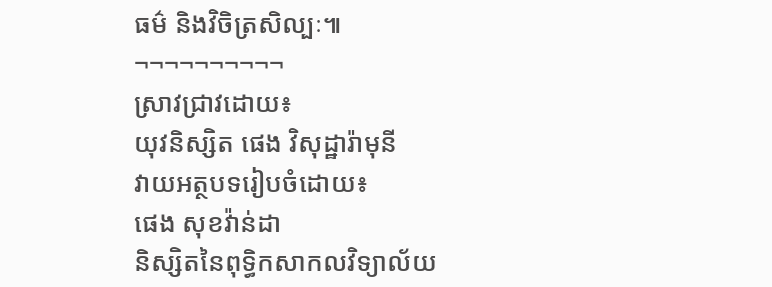ធម៌ និងវិចិត្រសិល្បៈ៕
¬¬¬¬¬¬¬¬¬¬
ស្រាវជ្រាវដោយ៖
យុវនិស្សិត ផេង វិសុដ្ឋារ៉ាមុនី
វាយអត្ថបទរៀបចំដោយ៖
ផេង សុខវ៉ាន់ដា
និស្សិតនៃពុទ្ធិកសាកលវិទ្យាល័យ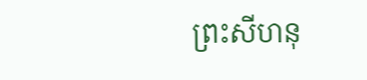ព្រះសីហនុ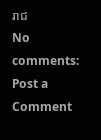រាជ
No comments:
Post a Comment